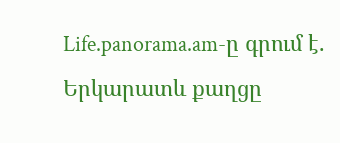Life.panorama.am-ը գրում է.
Երկարատև քաղցը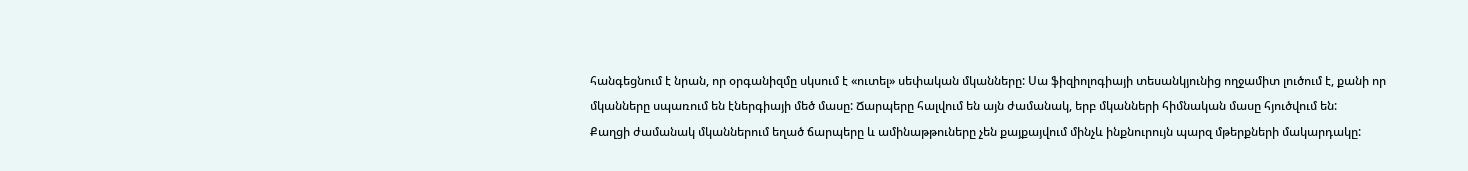հանգեցնում է նրան, որ օրգանիզմը սկսում է «ուտել» սեփական մկանները: Սա ֆիզիոլոգիայի տեսանկյունից ողջամիտ լուծում է, քանի որ մկանները սպառում են էներգիայի մեծ մասը: Ճարպերը հալվում են այն ժամանակ, երբ մկանների հիմնական մասը հյուծվում են:
Քաղցի ժամանակ մկաններում եղած ճարպերը և ամինաթթուները չեն քայքայվում մինչև ինքնուրույն պարզ մթերքների մակարդակը: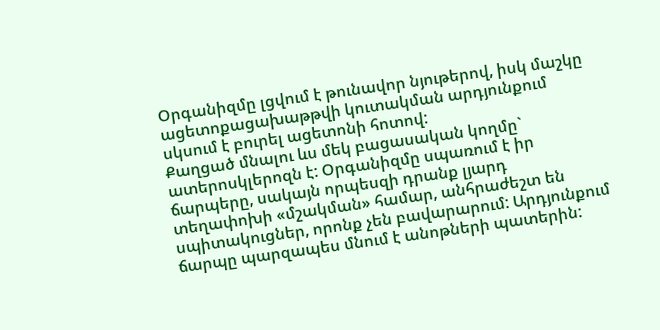Օրգանիզմը լցվում է թունավոր նյութերով, իսկ մաշկը ացետոքացախաթթվի կուտակման արդյունքում սկսում է բուրել ացետոնի հոտով:
Քաղցած մնալու ևս մեկ բացասական կողմը` ատերոսկլերոզն է: Օրգանիզմը սպառում է իր ճարպերը, սակայն որպեսզի դրանք լյարդ տեղափոխի «մշակման» համար, անհրաժեշտ են սպիտակուցներ, որոնք չեն բավարարում: Արդյունքում ճարպը պարզապես մնում է անոթների պատերին: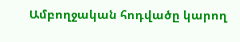Ամբողջական հոդվածը կարող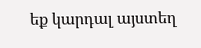եք կարդալ այստեղ